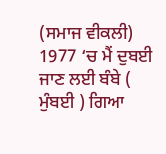(ਸਮਾਜ ਵੀਕਲੀ) 1977 ‘ਚ ਮੈਂ ਦੁਬਈ ਜਾਣ ਲਈ ਬੰਬੇ ( ਮੁੰਬਈ ) ਗਿਆ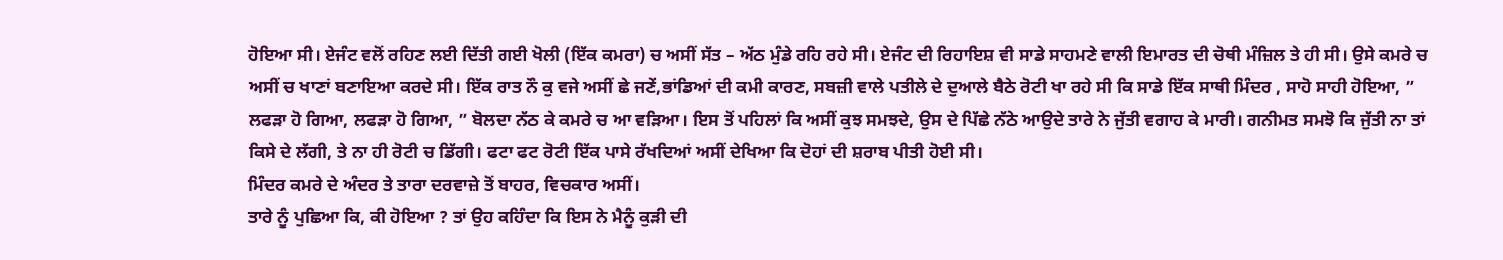ਹੋਇਆ ਸੀ। ਏਜੰਟ ਵਲੋਂ ਰਹਿਣ ਲਈ ਦਿੱਤੀ ਗਈ ਖੋਲੀ (ਇੱਕ ਕਮਰਾ) ਚ ਅਸੀਂ ਸੱਤ – ਅੱਠ ਮੁੰਡੇ ਰਹਿ ਰਹੇ ਸੀ। ਏਜੰਟ ਦੀ ਰਿਹਾਇਸ਼ ਵੀ ਸਾਡੇ ਸਾਹਮਣੇ ਵਾਲੀ ਇਮਾਰਤ ਦੀ ਚੋਥੀ ਮੰਜ਼ਿਲ ਤੇ ਹੀ ਸੀ। ਉਸੇ ਕਮਰੇ ਚ ਅਸੀਂ ਚ ਖਾਣਾਂ ਬਣਾਇਆ ਕਰਦੇ ਸੀ। ਇੱਕ ਰਾਤ ਨੌ ਕੁ ਵਜੇ ਅਸੀਂ ਛੇ ਜਣੇਂ,ਭਾਂਡਿਆਂ ਦੀ ਕਮੀ ਕਾਰਣ, ਸਬਜ਼ੀ ਵਾਲੇ ਪਤੀਲੇ ਦੇ ਦੁਆਲੇ ਬੈਠੇ ਰੋਟੀ ਖਾ ਰਹੇ ਸੀ ਕਿ ਸਾਡੇ ਇੱਕ ਸਾਥੀ ਮਿੰਦਰ , ਸਾਹੋ ਸਾਹੀ ਹੋਇਆ, ” ਲਫੜਾ ਹੋ ਗਿਆ, ਲਫੜਾ ਹੋ ਗਿਆ, ” ਬੋਲਦਾ ਨੱਠ ਕੇ ਕਮਰੇ ਚ ਆ ਵੜਿਆ। ਇਸ ਤੋਂ ਪਹਿਲਾਂ ਕਿ ਅਸੀਂ ਕੁਝ ਸਮਝਦੇ, ਉਸ ਦੇ ਪਿੱਛੇ ਨੱਠੇ ਆਉਦੇ ਤਾਰੇ ਨੇ ਜੁੱਤੀ ਵਗਾਹ ਕੇ ਮਾਰੀ। ਗਨੀਮਤ ਸਮਝੋ ਕਿ ਜੁੱਤੀ ਨਾ ਤਾਂ ਕਿਸੇ ਦੇ ਲੱਗੀ, ਤੇ ਨਾ ਹੀ ਰੋਟੀ ਚ ਡਿੱਗੀ। ਫਟਾ ਫਟ ਰੋਟੀ ਇੱਕ ਪਾਸੇ ਰੱਖਦਿਆਂ ਅਸੀਂ ਦੇਖਿਆ ਕਿ ਦੋਹਾਂ ਦੀ ਸ਼ਰਾਬ ਪੀਤੀ ਹੋਈ ਸੀ।
ਮਿੰਦਰ ਕਮਰੇ ਦੇ ਅੰਦਰ ਤੇ ਤਾਰਾ ਦਰਵਾਜ਼ੇ ਤੋਂ ਬਾਹਰ, ਵਿਚਕਾਰ ਅਸੀਂ।
ਤਾਰੇ ਨੂੰ ਪੁਛਿਆ ਕਿ, ਕੀ ਹੋਇਆ ? ਤਾਂ ਉਹ ਕਹਿੰਦਾ ਕਿ ਇਸ ਨੇ ਮੈਨੂੰ ਕੁੜੀ ਦੀ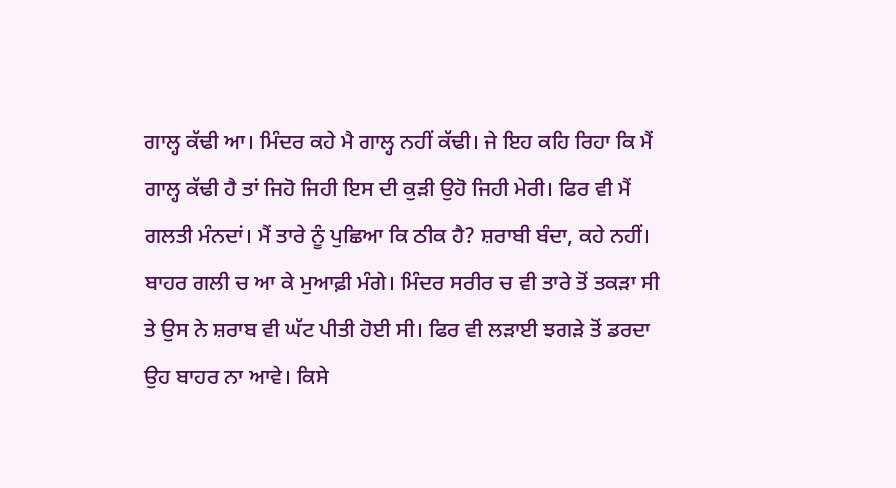ਗਾਲ੍ਹ ਕੱਢੀ ਆ। ਮਿੰਦਰ ਕਹੇ ਮੈ ਗਾਲ੍ਹ ਨਹੀਂ ਕੱਢੀ। ਜੇ ਇਹ ਕਹਿ ਰਿਹਾ ਕਿ ਮੈਂ ਗਾਲ੍ਹ ਕੱਢੀ ਹੈ ਤਾਂ ਜਿਹੋ ਜਿਹੀ ਇਸ ਦੀ ਕੁੜੀ ਉਹੋ ਜਿਹੀ ਮੇਰੀ। ਫਿਰ ਵੀ ਮੈਂ ਗਲਤੀ ਮੰਨਦਾਂ। ਮੈਂ ਤਾਰੇ ਨੂੰ ਪੁਛਿਆ ਕਿ ਠੀਕ ਹੈ? ਸ਼ਰਾਬੀ ਬੰਦਾ, ਕਹੇ ਨਹੀਂ। ਬਾਹਰ ਗਲੀ ਚ ਆ ਕੇ ਮੁਆਫ਼ੀ ਮੰਗੇ। ਮਿੰਦਰ ਸਰੀਰ ਚ ਵੀ ਤਾਰੇ ਤੋਂ ਤਕੜਾ ਸੀ ਤੇ ਉਸ ਨੇ ਸ਼ਰਾਬ ਵੀ ਘੱਟ ਪੀਤੀ ਹੋਈ ਸੀ। ਫਿਰ ਵੀ ਲੜਾਈ ਝਗੜੇ ਤੋਂ ਡਰਦਾ ਉਹ ਬਾਹਰ ਨਾ ਆਵੇ। ਕਿਸੇ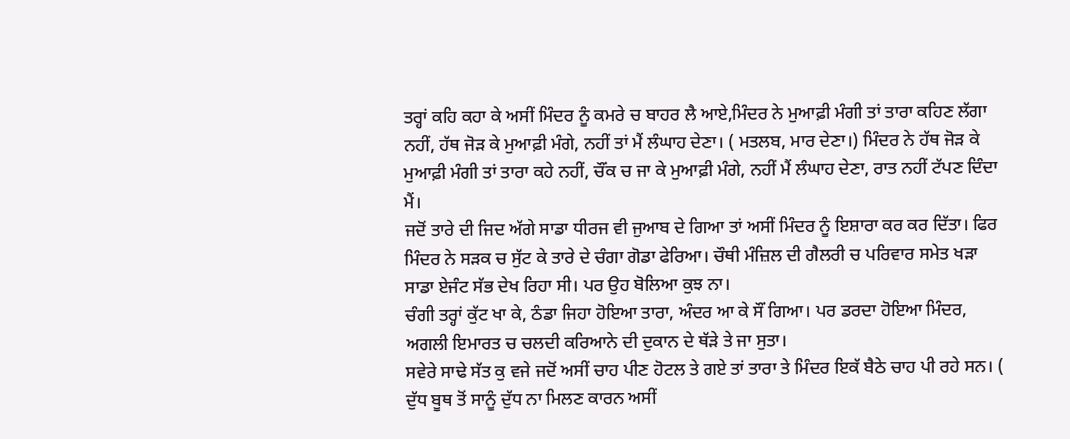ਤਰ੍ਹਾਂ ਕਹਿ ਕਹਾ ਕੇ ਅਸੀਂ ਮਿੰਦਰ ਨੂੰ ਕਮਰੇ ਚ ਬਾਹਰ ਲੈ ਆਏ,ਮਿੰਦਰ ਨੇ ਮੁਆਫ਼ੀ ਮੰਗੀ ਤਾਂ ਤਾਰਾ ਕਹਿਣ ਲੱਗਾ ਨਹੀਂ, ਹੱਥ ਜੋੜ ਕੇ ਮੁਆਫ਼ੀ ਮੰਗੇ, ਨਹੀਂ ਤਾਂ ਮੈਂ ਲੰਘਾਹ ਦੇਣਾ। ( ਮਤਲਬ, ਮਾਰ ਦੇਣਾ।) ਮਿੰਦਰ ਨੇ ਹੱਥ ਜੋੜ ਕੇ ਮੁਆਫ਼ੀ ਮੰਗੀ ਤਾਂ ਤਾਰਾ ਕਹੇ ਨਹੀਂ, ਚੌਂਕ ਚ ਜਾ ਕੇ ਮੁਆਫ਼ੀ ਮੰਗੇ, ਨਹੀਂ ਮੈਂ ਲੰਘਾਹ ਦੇਣਾ, ਰਾਤ ਨਹੀਂ ਟੱਪਣ ਦਿੰਦਾ ਮੈਂ।
ਜਦੋਂ ਤਾਰੇ ਦੀ ਜਿਦ ਅੱਗੇ ਸਾਡਾ ਧੀਰਜ ਵੀ ਜੁਆਬ ਦੇ ਗਿਆ ਤਾਂ ਅਸੀਂ ਮਿੰਦਰ ਨੂੰ ਇਸ਼ਾਰਾ ਕਰ ਕਰ ਦਿੱਤਾ। ਫਿਰ ਮਿੰਦਰ ਨੇ ਸੜਕ ਚ ਸੁੱਟ ਕੇ ਤਾਰੇ ਦੇ ਚੰਗਾ ਗੋਡਾ ਫੇਰਿਆ। ਚੌਥੀ ਮੰਜ਼ਿਲ ਦੀ ਗੈਲਰੀ ਚ ਪਰਿਵਾਰ ਸਮੇਤ ਖੜਾ ਸਾਡਾ ਏਜੰਟ ਸੱਭ ਦੇਖ ਰਿਹਾ ਸੀ। ਪਰ ਉਹ ਬੋਲਿਆ ਕੁਝ ਨਾ।
ਚੰਗੀ ਤਰ੍ਹਾਂ ਕੁੱਟ ਖਾ ਕੇ, ਠੰਡਾ ਜਿਹਾ ਹੋਇਆ ਤਾਰਾ, ਅੰਦਰ ਆ ਕੇ ਸੌਂ ਗਿਆ। ਪਰ ਡਰਦਾ ਹੋਇਆ ਮਿੰਦਰ, ਅਗਲੀ ਇਮਾਰਤ ਚ ਚਲਦੀ ਕਰਿਆਨੇ ਦੀ ਦੁਕਾਨ ਦੇ ਥੱੜੇ ਤੇ ਜਾ ਸੁਤਾ।
ਸਵੇਰੇ ਸਾਢੇ ਸੱਤ ਕੁ ਵਜੇ ਜਦੋਂ ਅਸੀਂ ਚਾਹ ਪੀਣ ਹੋਟਲ ਤੇ ਗਏ ਤਾਂ ਤਾਰਾ ਤੇ ਮਿੰਦਰ ਇਕੱ ਬੈਠੇ ਚਾਹ ਪੀ ਰਹੇ ਸਨ। ( ਦੁੱਧ ਬੂਥ ਤੋਂ ਸਾਨੂੰ ਦੁੱਧ ਨਾ ਮਿਲਣ ਕਾਰਨ ਅਸੀਂ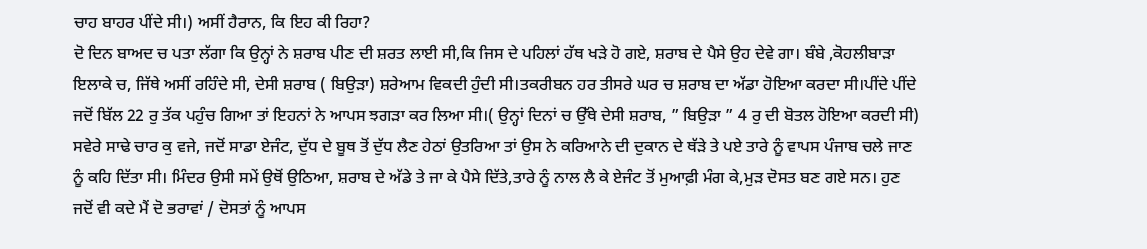ਚਾਹ ਬਾਹਰ ਪੀਂਦੇ ਸੀ।) ਅਸੀਂ ਹੈਰਾਨ, ਕਿ ਇਹ ਕੀ ਰਿਹਾ?
ਦੋ ਦਿਨ ਬਾਅਦ ਚ ਪਤਾ ਲੱਗਾ ਕਿ ਉਨ੍ਹਾਂ ਨੇ ਸ਼ਰਾਬ ਪੀਣ ਦੀ ਸ਼ਰਤ ਲਾਈ ਸੀ,ਕਿ ਜਿਸ ਦੇ ਪਹਿਲਾਂ ਹੱਥ ਖੜੇ ਹੋ ਗਏ, ਸ਼ਰਾਬ ਦੇ ਪੈਸੇ ਉਹ ਦੇਵੇ ਗਾ। ਬੰਬੇ ,ਕੋਹਲੀਬਾੜਾ ਇਲਾਕੇ ਚ, ਜਿੱਥੇ ਅਸੀਂ ਰਹਿੰਦੇ ਸੀ, ਦੇਸੀ ਸ਼ਰਾਬ ( ਬਿਉੜਾ) ਸ਼ਰੇਆਮ ਵਿਕਦੀ ਹੁੰਦੀ ਸੀ।ਤਕਰੀਬਨ ਹਰ ਤੀਸਰੇ ਘਰ ਚ ਸ਼ਰਾਬ ਦਾ ਅੱਡਾ ਹੋਇਆ ਕਰਦਾ ਸੀ।ਪੀਂਦੇ ਪੀਂਦੇ ਜਦੋਂ ਬਿੱਲ 22 ਰੁ ਤੱਕ ਪਹੁੰਚ ਗਿਆ ਤਾਂ ਇਹਨਾਂ ਨੇ ਆਪਸ ਝਗੜਾ ਕਰ ਲਿਆ ਸੀ।( ਉਨ੍ਹਾਂ ਦਿਨਾਂ ਚ ਉੱਥੇ ਦੇਸੀ ਸ਼ਰਾਬ, ” ਬਿਉੜਾ ” 4 ਰੁ ਦੀ ਬੋਤਲ ਹੋਇਆ ਕਰਦੀ ਸੀ)
ਸਵੇਰੇ ਸਾਢੇ ਚਾਰ ਕੁ ਵਜੇ, ਜਦੋਂ ਸਾਡਾ ਏਜੰਟ, ਦੁੱਧ ਦੇ ਬੂਥ ਤੋਂ ਦੁੱਧ ਲੈਣ ਹੇਠਾਂ ਉਤਰਿਆ ਤਾਂ ਉਸ ਨੇ ਕਰਿਆਨੇ ਦੀ ਦੁਕਾਨ ਦੇ ਥੱੜੇ ਤੇ ਪਏ ਤਾਰੇ ਨੂੰ ਵਾਪਸ ਪੰਜਾਬ ਚਲੇ ਜਾਣ ਨੂੰ ਕਹਿ ਦਿੱਤਾ ਸੀ। ਮਿੰਦਰ ਉਸੀ ਸਮੇਂ ਉਥੋਂ ਉਠਿਆ, ਸ਼ਰਾਬ ਦੇ ਅੱਡੇ ਤੇ ਜਾ ਕੇ ਪੈਸੇ ਦਿੱਤੇ,ਤਾਰੇ ਨੂੰ ਨਾਲ ਲੈ ਕੇ ਏਜੰਟ ਤੋਂ ਮੁਆਫ਼ੀ ਮੰਗ ਕੇ,ਮੁੜ ਦੋਸਤ ਬਣ ਗਏ ਸਨ। ਹੁਣ ਜਦੋਂ ਵੀ ਕਦੇ ਮੈਂ ਦੋ ਭਰਾਵਾਂ / ਦੋਸਤਾਂ ਨੂੰ ਆਪਸ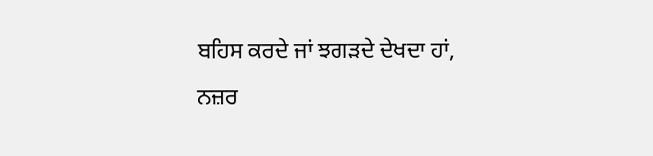ਬਹਿਸ ਕਰਦੇ ਜਾਂ ਝਗੜਦੇ ਦੇਖਦਾ ਹਾਂ, ਨਜ਼ਰ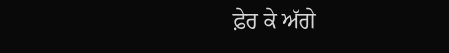ਫ਼ੇਰ ਕੇ ਅੱਗੇ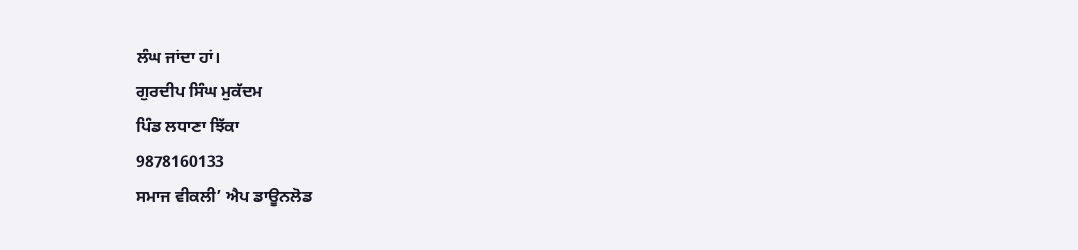ਲੰਘ ਜਾਂਦਾ ਹਾਂ।
ਗੁਰਦੀਪ ਸਿੰਘ ਮੁਕੱਦਮ
ਪਿੰਡ ਲਧਾਣਾ ਝਿੱਕਾ
9878160133
ਸਮਾਜ ਵੀਕਲੀ’ ਐਪ ਡਾਊਨਲੋਡ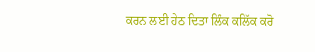ਕਰਨ ਲਈ ਹੇਠ ਦਿਤਾ ਲਿੰਕ ਕਲਿੱਕ ਕਰੋ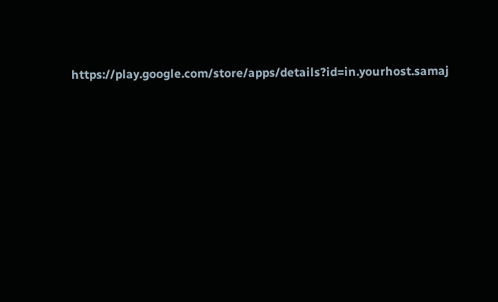https://play.google.com/store/apps/details?id=in.yourhost.samaj